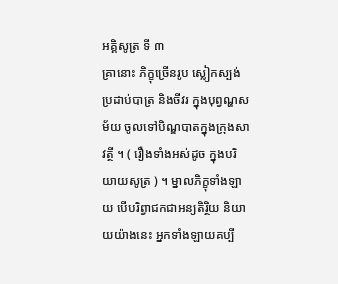អគ្គិសូត្រ ទី ៣
គ្រានោះ ភិក្ខុច្រើនរូប ស្លៀកស្បង់ប្រដាប់បាត្រ និងចីវរ ក្នុងបុព្វណ្ហសម័យ ចូលទៅបិណ្ឌបាតក្នុងក្រុងសាវត្ថី ។ ( រឿងទាំងអស់ដូច ក្នុងបរិយាយសូត្រ ) ។ ម្នាលភិក្ខុទាំងឡាយ បើបរិព្វាជកជាអន្យតិរ្ថិយ និយាយយ៉ាងនេះ អ្នកទាំងឡាយគប្បី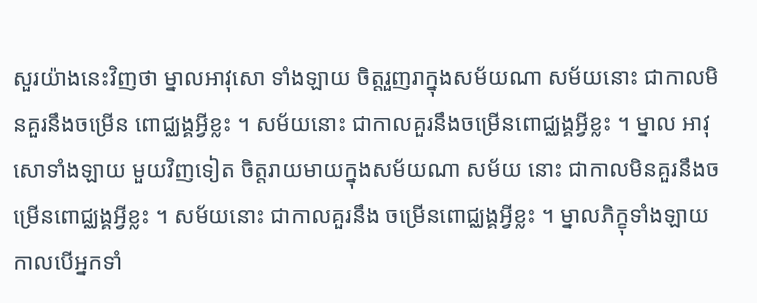សួរយ៉ាងនេះវិញថា ម្នាលអាវុសោ ទាំងឡាយ ចិត្តរួញរាក្នុងសម័យណា សម័យនោះ ជាកាលមិនគួរនឹងចម្រើន ពោជ្ឈង្គអ្វីខ្លះ ។ សម័យនោះ ជាកាលគួរនឹងចម្រើនពោជ្ឈង្គអ្វីខ្លះ ។ ម្នាល អាវុសោទាំងឡាយ មួយវិញទៀត ចិត្តរាយមាយក្នុងសម័យណា សម័យ នោះ ជាកាលមិនគួរនឹងចម្រើនពោជ្ឈង្គអ្វីខ្លះ ។ សម័យនោះ ជាកាលគួរនឹង ចម្រើនពោជ្ឈង្គអ្វីខ្លះ ។ ម្នាលភិក្ខុទាំងឡាយ កាលបើអ្នកទាំ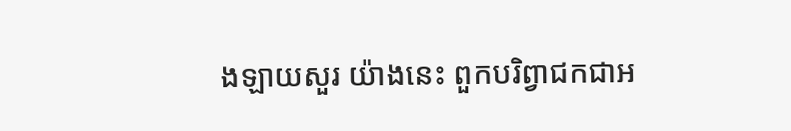ងឡាយសួរ យ៉ាងនេះ ពួកបរិព្វាជកជាអ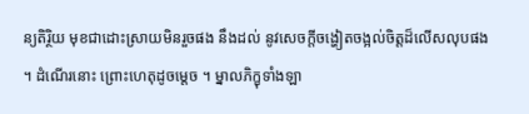ន្យតិរ្ថិយ មុខជាដោះស្រាយមិនរួចផង នឹងដល់ នូវសេចក្តីចង្ហៀតចង្អល់ចិត្តដ៏លើសលុបផង ។ ដំណើរនោះ ព្រោះហេតុដូចម្តេច ។ ម្នាលភិក្ខុទាំងឡា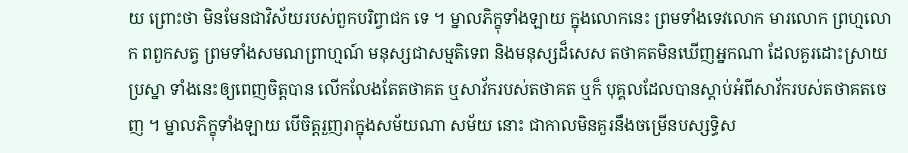យ ព្រោះថា មិនមែនជាវិស័យរបស់ពួកបរិព្វាជក ទេ ។ ម្នាលភិក្ខុទាំងឡាយ ក្នុងលោកនេះ ព្រមទាំងទេវលោក មារលោក ព្រហ្មលោក ពពួកសត្វ ព្រមទាំងសមណព្រាហ្មណ៍ មនុស្សជាសម្មតិទេព និងមនុស្សដ៏សេស តថាគតមិនឃើញអ្នកណា ដែលគួរដោះស្រាយប្រស្នា ទាំងនេះឲ្យពេញចិត្តបាន លើកលែងតែតថាគត ឬសាវ័ករបស់តថាគត ឬក៏ បុគ្គលដែលបានស្តាប់អំពីសាវ័ករបស់តថាគតចេញ ។ ម្នាលភិក្ខុទាំងឡាយ បើចិត្តរួញរាក្នុងសម័យណា សម័យ នោះ ជាកាលមិនគួរនឹងចម្រើនបស្សទ្ធិស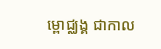ម្ពោជ្ឈង្គ ជាកាល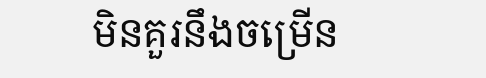មិនគួរនឹងចម្រើន